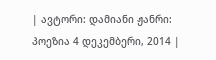| ავტორი: დამიანი ჟანრი: პოეზია 4 დეკემბერი, 2014 |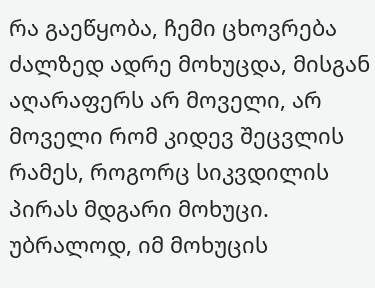რა გაეწყობა, ჩემი ცხოვრება ძალზედ ადრე მოხუცდა, მისგან აღარაფერს არ მოველი, არ მოველი რომ კიდევ შეცვლის რამეს, როგორც სიკვდილის პირას მდგარი მოხუცი. უბრალოდ, იმ მოხუცის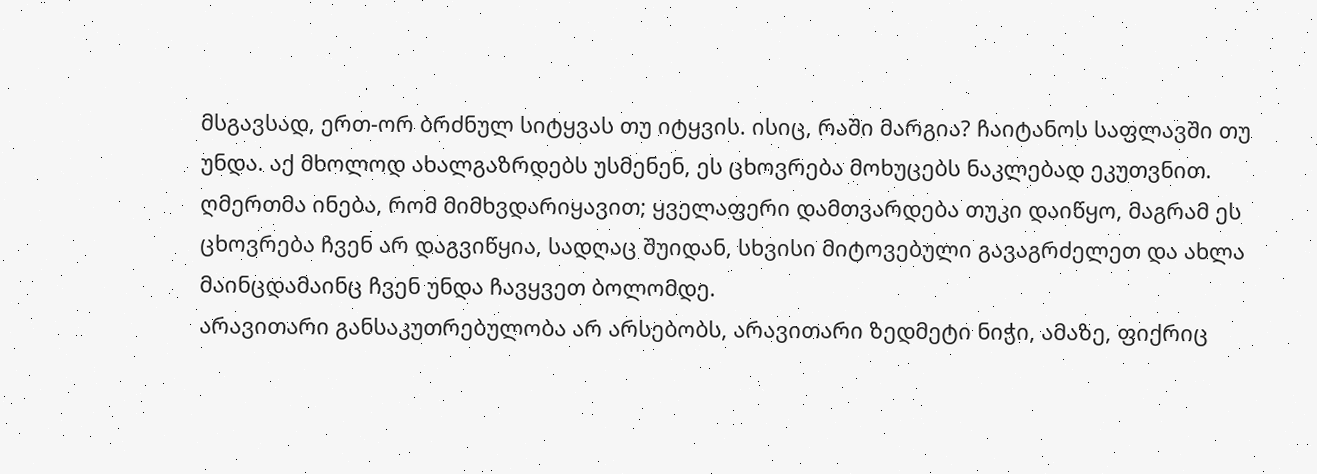მსგავსად, ერთ-ორ ბრძნულ სიტყვას თუ იტყვის. ისიც, რაში მარგია? ჩაიტანოს საფლავში თუ უნდა. აქ მხოლოდ ახალგაზრდებს უსმენენ, ეს ცხოვრება მოხუცებს ნაკლებად ეკუთვნით.
ღმერთმა ინება, რომ მიმხვდარიყავით; ყველაფერი დამთვარდება თუკი დაიწყო, მაგრამ ეს ცხოვრება ჩვენ არ დაგვიწყია, სადღაც შუიდან, სხვისი მიტოვებული გავაგრძელეთ და ახლა მაინცდამაინც ჩვენ უნდა ჩავყვეთ ბოლომდე.
არავითარი განსაკუთრებულობა არ არსებობს, არავითარი ზედმეტი ნიჭი, ამაზე, ფიქრიც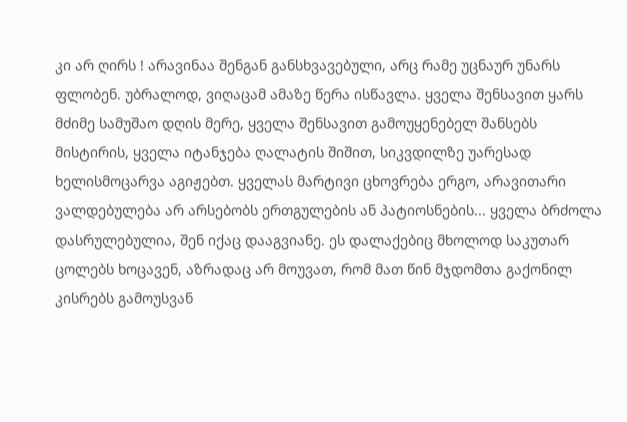კი არ ღირს ! არავინაა შენგან განსხვავებული, არც რამე უცნაურ უნარს ფლობენ. უბრალოდ, ვიღაცამ ამაზე წერა ისწავლა. ყველა შენსავით ყარს მძიმე სამუშაო დღის მერე, ყველა შენსავით გამოუყენებელ შანსებს მისტირის, ყველა იტანჯება ღალატის შიშით, სიკვდილზე უარესად ხელისმოცარვა აგიჟებთ. ყველას მარტივი ცხოვრება ერგო, არავითარი ვალდებულება არ არსებობს ერთგულების ან პატიოსნების... ყველა ბრძოლა დასრულებულია, შენ იქაც დააგვიანე. ეს დალაქებიც მხოლოდ საკუთარ ცოლებს ხოცავენ, აზრადაც არ მოუვათ, რომ მათ წინ მჯდომთა გაქონილ კისრებს გამოუსვან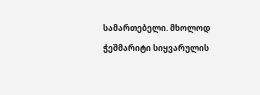სამართებელი. მხოლოდ ჭეშმარიტი სიყვარულის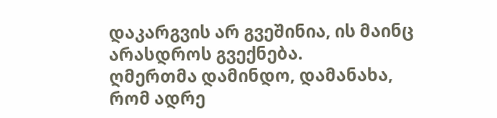დაკარგვის არ გვეშინია, ის მაინც არასდროს გვექნება.
ღმერთმა დამინდო, დამანახა, რომ ადრე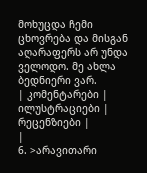მოხუცდა ჩემი ცხოვრება და მისგან აღარაფერს არ უნდა ველოდო. მე ახლა ბედნიერი ვარ.
| კომენტარები |
ილუსტრაციები |
რეცენზიები |
|
6. >არავითარი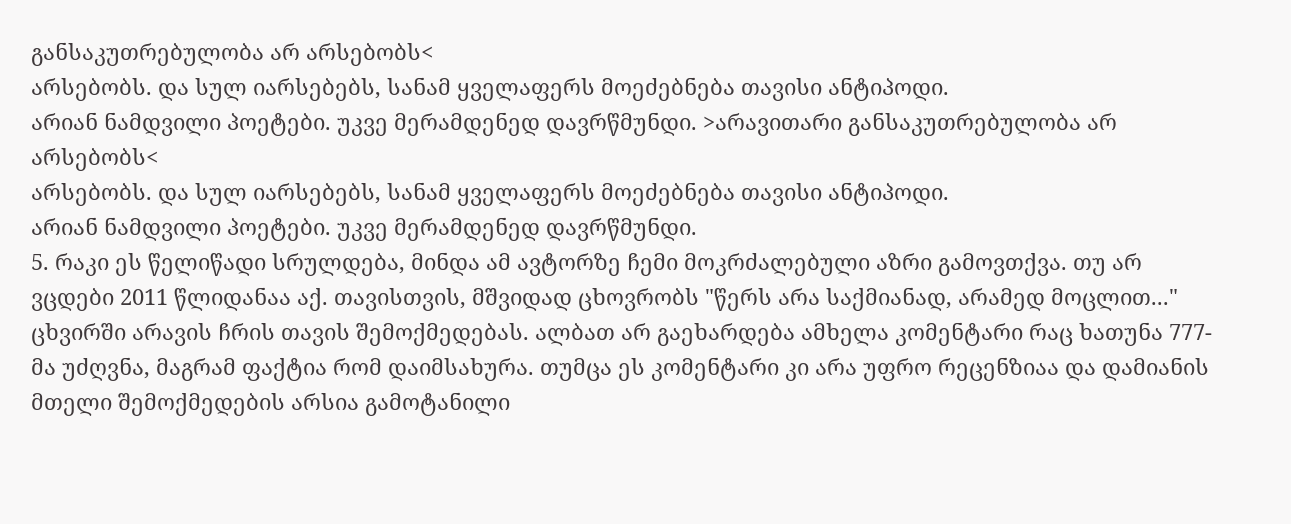განსაკუთრებულობა არ არსებობს<
არსებობს. და სულ იარსებებს, სანამ ყველაფერს მოეძებნება თავისი ანტიპოდი.
არიან ნამდვილი პოეტები. უკვე მერამდენედ დავრწმუნდი. >არავითარი განსაკუთრებულობა არ არსებობს<
არსებობს. და სულ იარსებებს, სანამ ყველაფერს მოეძებნება თავისი ანტიპოდი.
არიან ნამდვილი პოეტები. უკვე მერამდენედ დავრწმუნდი.
5. რაკი ეს წელიწადი სრულდება, მინდა ამ ავტორზე ჩემი მოკრძალებული აზრი გამოვთქვა. თუ არ ვცდები 2011 წლიდანაა აქ. თავისთვის, მშვიდად ცხოვრობს "წერს არა საქმიანად, არამედ მოცლით..." ცხვირში არავის ჩრის თავის შემოქმედებას. ალბათ არ გაეხარდება ამხელა კომენტარი რაც ხათუნა 777-მა უძღვნა, მაგრამ ფაქტია რომ დაიმსახურა. თუმცა ეს კომენტარი კი არა უფრო რეცენზიაა და დამიანის მთელი შემოქმედების არსია გამოტანილი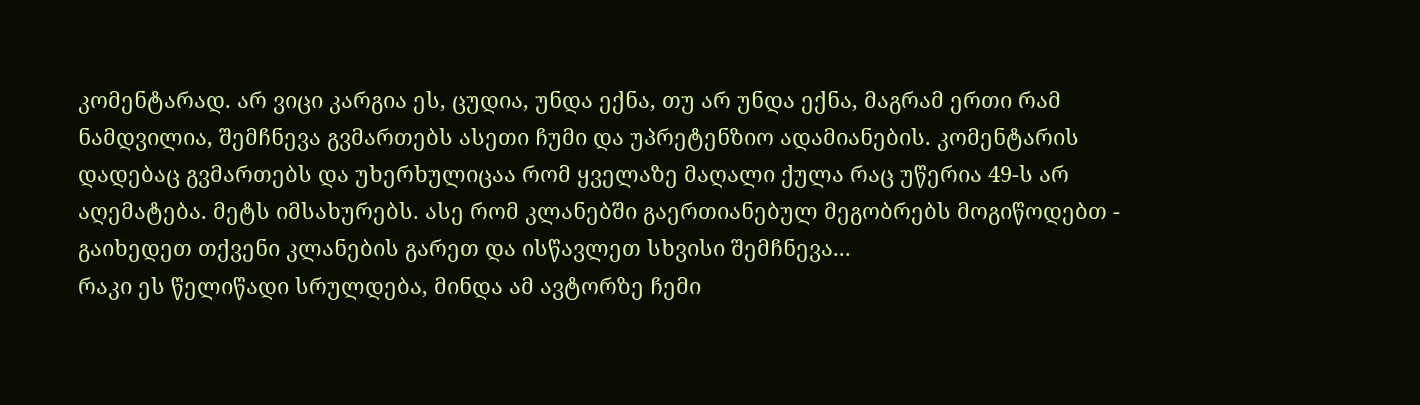კომენტარად. არ ვიცი კარგია ეს, ცუდია, უნდა ექნა, თუ არ უნდა ექნა, მაგრამ ერთი რამ ნამდვილია, შემჩნევა გვმართებს ასეთი ჩუმი და უპრეტენზიო ადამიანების. კომენტარის დადებაც გვმართებს და უხერხულიცაა რომ ყველაზე მაღალი ქულა რაც უწერია 49-ს არ აღემატება. მეტს იმსახურებს. ასე რომ კლანებში გაერთიანებულ მეგობრებს მოგიწოდებთ - გაიხედეთ თქვენი კლანების გარეთ და ისწავლეთ სხვისი შემჩნევა...
რაკი ეს წელიწადი სრულდება, მინდა ამ ავტორზე ჩემი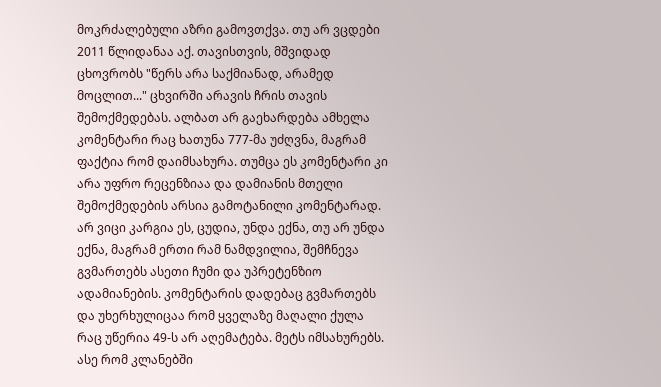მოკრძალებული აზრი გამოვთქვა. თუ არ ვცდები 2011 წლიდანაა აქ. თავისთვის, მშვიდად ცხოვრობს "წერს არა საქმიანად, არამედ მოცლით..." ცხვირში არავის ჩრის თავის შემოქმედებას. ალბათ არ გაეხარდება ამხელა კომენტარი რაც ხათუნა 777-მა უძღვნა, მაგრამ ფაქტია რომ დაიმსახურა. თუმცა ეს კომენტარი კი არა უფრო რეცენზიაა და დამიანის მთელი შემოქმედების არსია გამოტანილი კომენტარად. არ ვიცი კარგია ეს, ცუდია, უნდა ექნა, თუ არ უნდა ექნა, მაგრამ ერთი რამ ნამდვილია, შემჩნევა გვმართებს ასეთი ჩუმი და უპრეტენზიო ადამიანების. კომენტარის დადებაც გვმართებს და უხერხულიცაა რომ ყველაზე მაღალი ქულა რაც უწერია 49-ს არ აღემატება. მეტს იმსახურებს. ასე რომ კლანებში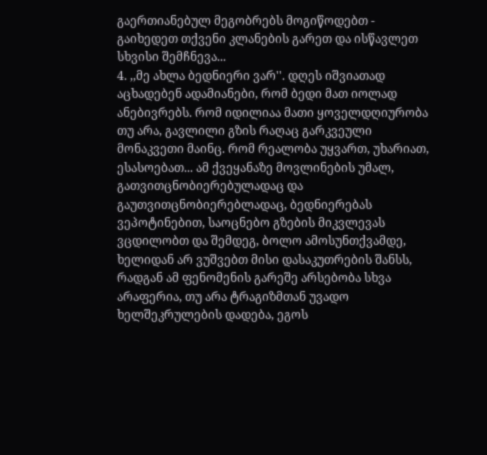გაერთიანებულ მეგობრებს მოგიწოდებთ - გაიხედეთ თქვენი კლანების გარეთ და ისწავლეთ სხვისი შემჩნევა...
4. ,,მე ახლა ბედნიერი ვარ''. დღეს იშვიათად აცხადებენ ადამიანები, რომ ბედი მათ იოლად ანებივრებს. რომ იდილიაა მათი ყოველდღიურობა თუ არა, გავლილი გზის რაღაც გარკვეული მონაკვეთი მაინც. რომ რეალობა უყვართ, უხარიათ, ესასოებათ... ამ ქვეყანაზე მოვლინების უმალ, გათვითცნობიერებულადაც და გაუთვითცნობიერებლადაც, ბედნიერებას ვეპოტინებით, საოცნებო გზების მიკვლევას ვცდილობთ და შემდეგ, ბოლო ამოსუნთქვამდე, ხელიდან არ ვუშვებთ მისი დასაკუთრების შანსს, რადგან ამ ფენომენის გარეშე არსებობა სხვა არაფერია, თუ არა ტრაგიზმთან უვადო ხელშეკრულების დადება, ეგოს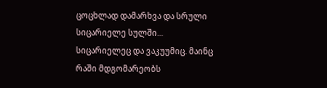ცოცხლად დამარხვა და სრული სიცარიელე სულში... სიცარიელეც და ვაკუუმიც. მაინც რაში მდგომარეობს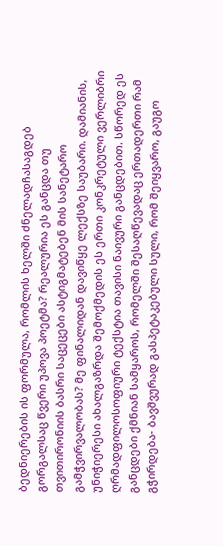ბედნიერების ის ფორმულა, რომლის ხელში ძნელადჩასაგდებ გორგალსაც წვერი უპოვა პოეტმა? რეალურია ეს განცდა თუ თვითირონიის ბასრი საცეცები ასტიგმატებენ მის სანეტარო გამჭვირვალობას? მე ფინალიდან დავიწყე ლექსზე საუბარი. დამიანის, უნიჭიერესი ახალგაზრდა შემოქმედის ეს ერთი კონკრეტული ვერლიბრი ღრმადფილოსოფიური ტექსტია თავისი ნაივური განცდებით. სწორედ ეს განცდები ქმნიან სამყაროს, რომელში შესაღწევადაც ერთადერთი რამ გჭირდება- ბავშვურად გასპეტაკებული სული, რომ შეიყვარო, გაუგო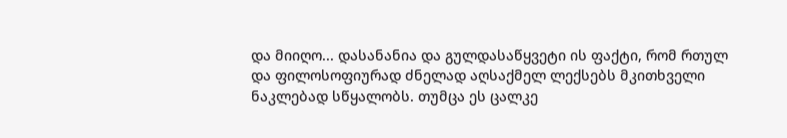და მიიღო... დასანანია და გულდასაწყვეტი ის ფაქტი, რომ რთულ და ფილოსოფიურად ძნელად აღსაქმელ ლექსებს მკითხველი ნაკლებად სწყალობს. თუმცა ეს ცალკე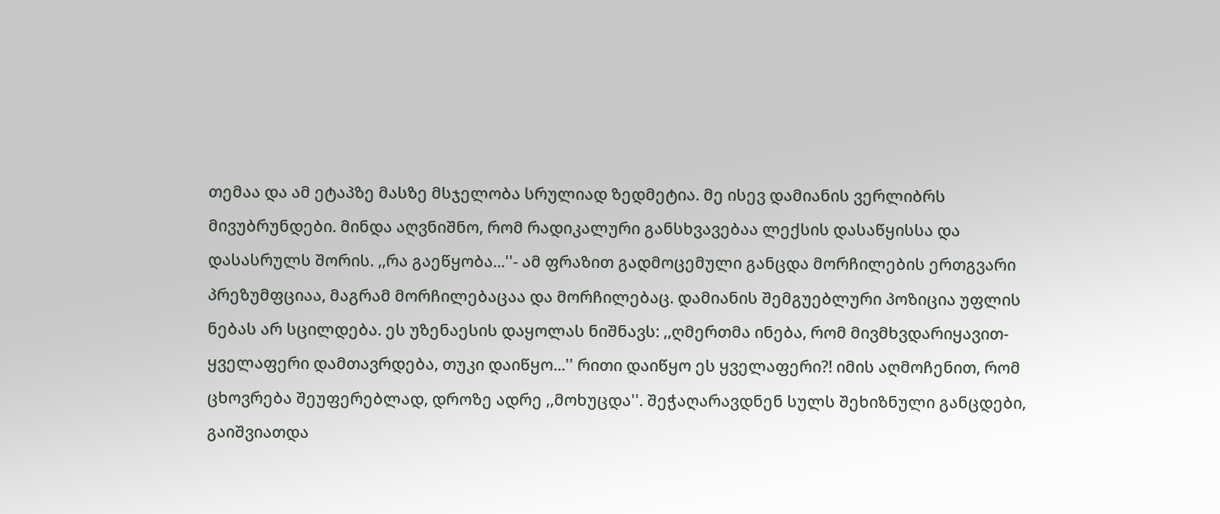თემაა და ამ ეტაპზე მასზე მსჯელობა სრულიად ზედმეტია. მე ისევ დამიანის ვერლიბრს მივუბრუნდები. მინდა აღვნიშნო, რომ რადიკალური განსხვავებაა ლექსის დასაწყისსა და დასასრულს შორის. ,,რა გაეწყობა...''- ამ ფრაზით გადმოცემული განცდა მორჩილების ერთგვარი პრეზუმფციაა, მაგრამ მორჩილებაცაა და მორჩილებაც. დამიანის შემგუებლური პოზიცია უფლის ნებას არ სცილდება. ეს უზენაესის დაყოლას ნიშნავს: ,,ღმერთმა ინება, რომ მივმხვდარიყავით- ყველაფერი დამთავრდება, თუკი დაიწყო...'' რითი დაიწყო ეს ყველაფერი?! იმის აღმოჩენით, რომ ცხოვრება შეუფერებლად, დროზე ადრე ,,მოხუცდა''. შეჭაღარავდნენ სულს შეხიზნული განცდები, გაიშვიათდა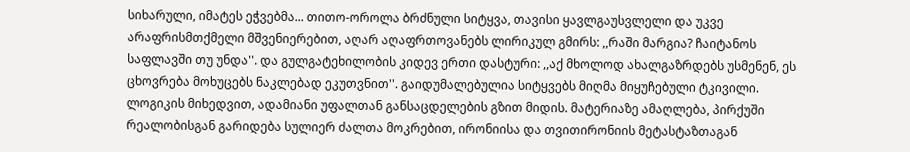სიხარული, იმატეს ეჭვებმა... თითო-ოროლა ბრძნული სიტყვა, თავისი ყავლგაუსვლელი და უკვე არაფრისმთქმელი მშვენიერებით, აღარ აღაფრთოვანებს ლირიკულ გმირს: ,,რაში მარგია? ჩაიტანოს საფლავში თუ უნდა''. და გულგატეხილობის კიდევ ერთი დასტური: ,,აქ მხოლოდ ახალგაზრდებს უსმენენ, ეს ცხოვრება მოხუცებს ნაკლებად ეკუთვნით''. გაიდუმალებულია სიტყვებს მიღმა მიყუჩებული ტკივილი. ლოგიკის მიხედვით, ადამიანი უფალთან განსაცდელების გზით მიდის. მატერიაზე ამაღლება, პირქუში რეალობისგან გარიდება სულიერ ძალთა მოკრებით, ირონიისა და თვითირონიის მეტასტაზთაგან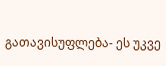გათავისუფლება- ეს უკვე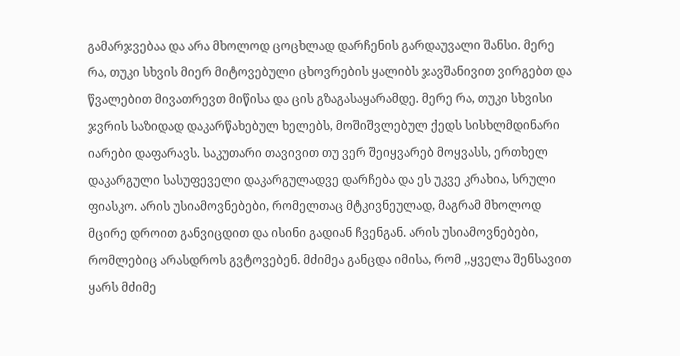გამარჯვებაა და არა მხოლოდ ცოცხლად დარჩენის გარდაუვალი შანსი. მერე რა, თუკი სხვის მიერ მიტოვებული ცხოვრების ყალიბს ჯავშანივით ვირგებთ და წვალებით მივათრევთ მიწისა და ცის გზაგასაყარამდე. მერე რა, თუკი სხვისი ჯვრის საზიდად დაკარწახებულ ხელებს, მოშიშვლებულ ქედს სისხლმდინარი იარები დაფარავს. საკუთარი თავივით თუ ვერ შეიყვარებ მოყვასს, ერთხელ დაკარგული სასუფეველი დაკარგულადვე დარჩება და ეს უკვე კრახია, სრული ფიასკო. არის უსიამოვნებები, რომელთაც მტკივნეულად, მაგრამ მხოლოდ მცირე დროით განვიცდით და ისინი გადიან ჩვენგან. არის უსიამოვნებები, რომლებიც არასდროს გვტოვებენ. მძიმეა განცდა იმისა, რომ ,,ყველა შენსავით ყარს მძიმე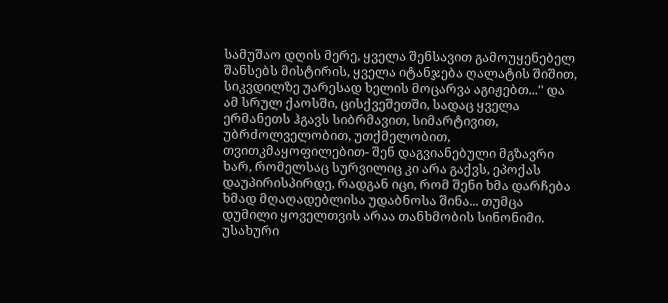სამუშაო დღის მერე, ყველა შენსავით გამოუყენებელ შანსებს მისტირის, ყველა იტანჯება ღალატის შიშით, სიკვდილზე უარესად ხელის მოცარვა აგიჟებთ...'' და ამ სრულ ქაოსში, ცისქვეშეთში, სადაც ყველა ერმანეთს ჰგავს სიბრმავით, სიმარტივით, უბრძოლველობით, უთქმელობით, თვითკმაყოფილებით- შენ დაგვიანებული მგზავრი ხარ, რომელსაც სურვილიც კი არა გაქვს, ეპოქას დაუპირისპირდე, რადგან იცი, რომ შენი ხმა დარჩება ხმად მღაღადებლისა უდაბნოსა შინა... თუმცა დუმილი ყოველთვის არაა თანხმობის სინონიმი. უსახური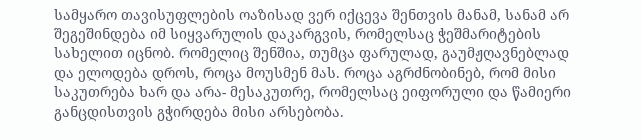სამყარო თავისუფლების ოაზისად ვერ იქცევა შენთვის მანამ, სანამ არ შეგეშინდება იმ სიყვარულის დაკარგვის, რომელსაც ჭეშმარიტების სახელით იცნობ. რომელიც შენშია, თუმცა ფარულად, გაუმჟღავნებლად და ელოდება დროს, როცა მოუსმენ მას. როცა აგრძნობინებ, რომ მისი საკუთრება ხარ და არა- მესაკუთრე, რომელსაც ეიფორული და წამიერი განცდისთვის გჭირდება მისი არსებობა.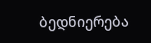ბედნიერება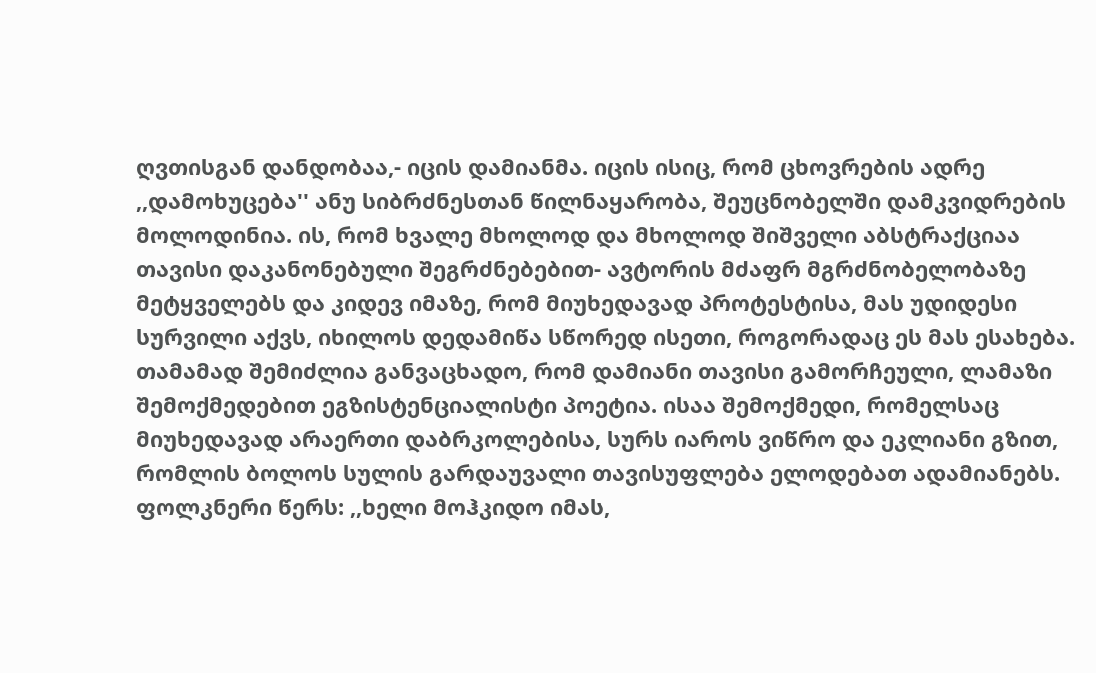ღვთისგან დანდობაა,- იცის დამიანმა. იცის ისიც, რომ ცხოვრების ადრე ,,დამოხუცება'' ანუ სიბრძნესთან წილნაყარობა, შეუცნობელში დამკვიდრების მოლოდინია. ის, რომ ხვალე მხოლოდ და მხოლოდ შიშველი აბსტრაქციაა თავისი დაკანონებული შეგრძნებებით- ავტორის მძაფრ მგრძნობელობაზე მეტყველებს და კიდევ იმაზე, რომ მიუხედავად პროტესტისა, მას უდიდესი სურვილი აქვს, იხილოს დედამიწა სწორედ ისეთი, როგორადაც ეს მას ესახება. თამამად შემიძლია განვაცხადო, რომ დამიანი თავისი გამორჩეული, ლამაზი შემოქმედებით ეგზისტენციალისტი პოეტია. ისაა შემოქმედი, რომელსაც მიუხედავად არაერთი დაბრკოლებისა, სურს იაროს ვიწრო და ეკლიანი გზით, რომლის ბოლოს სულის გარდაუვალი თავისუფლება ელოდებათ ადამიანებს. ფოლკნერი წერს: ,,ხელი მოჰკიდო იმას,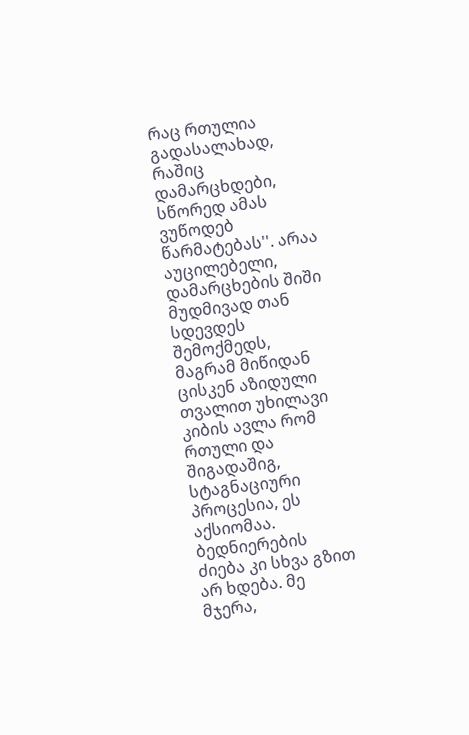რაც რთულია გადასალახად, რაშიც დამარცხდები, სწორედ ამას ვუწოდებ წარმატებას''. არაა აუცილებელი, დამარცხების შიში მუდმივად თან სდევდეს შემოქმედს, მაგრამ მიწიდან ცისკენ აზიდული თვალით უხილავი კიბის ავლა რომ რთული და შიგადაშიგ, სტაგნაციური პროცესია, ეს აქსიომაა. ბედნიერების ძიება კი სხვა გზით არ ხდება. მე მჯერა,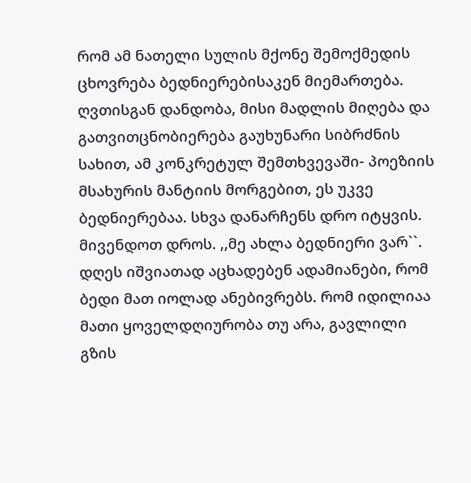რომ ამ ნათელი სულის მქონე შემოქმედის ცხოვრება ბედნიერებისაკენ მიემართება. ღვთისგან დანდობა, მისი მადლის მიღება და გათვითცნობიერება გაუხუნარი სიბრძნის სახით, ამ კონკრეტულ შემთხვევაში- პოეზიის მსახურის მანტიის მორგებით, ეს უკვე ბედნიერებაა. სხვა დანარჩენს დრო იტყვის. მივენდოთ დროს. ,,მე ახლა ბედნიერი ვარ``. დღეს იშვიათად აცხადებენ ადამიანები, რომ ბედი მათ იოლად ანებივრებს. რომ იდილიაა მათი ყოველდღიურობა თუ არა, გავლილი გზის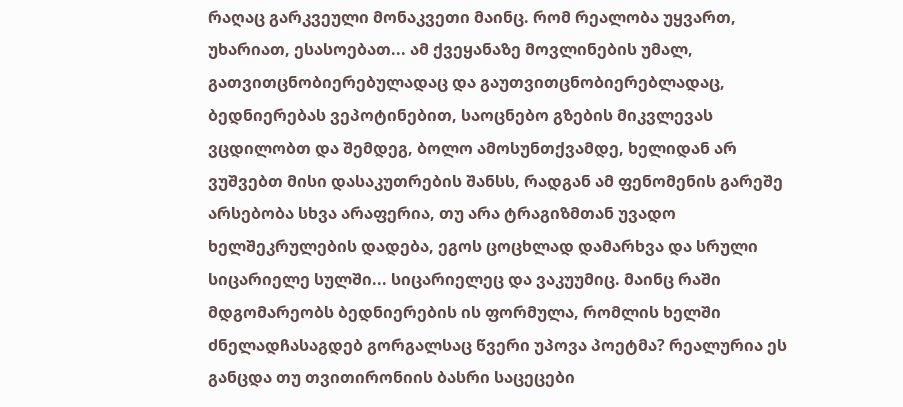რაღაც გარკვეული მონაკვეთი მაინც. რომ რეალობა უყვართ, უხარიათ, ესასოებათ... ამ ქვეყანაზე მოვლინების უმალ, გათვითცნობიერებულადაც და გაუთვითცნობიერებლადაც, ბედნიერებას ვეპოტინებით, საოცნებო გზების მიკვლევას ვცდილობთ და შემდეგ, ბოლო ამოსუნთქვამდე, ხელიდან არ ვუშვებთ მისი დასაკუთრების შანსს, რადგან ამ ფენომენის გარეშე არსებობა სხვა არაფერია, თუ არა ტრაგიზმთან უვადო ხელშეკრულების დადება, ეგოს ცოცხლად დამარხვა და სრული სიცარიელე სულში... სიცარიელეც და ვაკუუმიც. მაინც რაში მდგომარეობს ბედნიერების ის ფორმულა, რომლის ხელში ძნელადჩასაგდებ გორგალსაც წვერი უპოვა პოეტმა? რეალურია ეს განცდა თუ თვითირონიის ბასრი საცეცები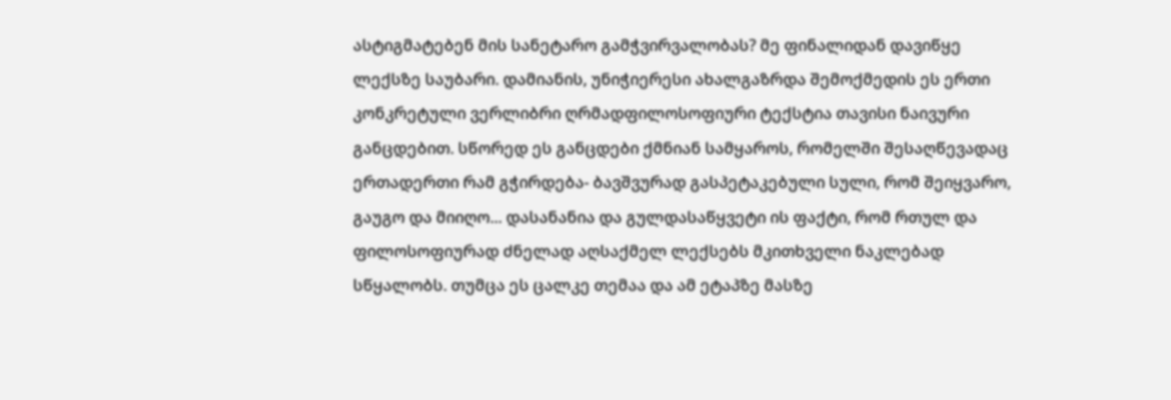ასტიგმატებენ მის სანეტარო გამჭვირვალობას? მე ფინალიდან დავიწყე ლექსზე საუბარი. დამიანის, უნიჭიერესი ახალგაზრდა შემოქმედის ეს ერთი კონკრეტული ვერლიბრი ღრმადფილოსოფიური ტექსტია თავისი ნაივური განცდებით. სწორედ ეს განცდები ქმნიან სამყაროს, რომელში შესაღწევადაც ერთადერთი რამ გჭირდება- ბავშვურად გასპეტაკებული სული, რომ შეიყვარო, გაუგო და მიიღო... დასანანია და გულდასაწყვეტი ის ფაქტი, რომ რთულ და ფილოსოფიურად ძნელად აღსაქმელ ლექსებს მკითხველი ნაკლებად სწყალობს. თუმცა ეს ცალკე თემაა და ამ ეტაპზე მასზე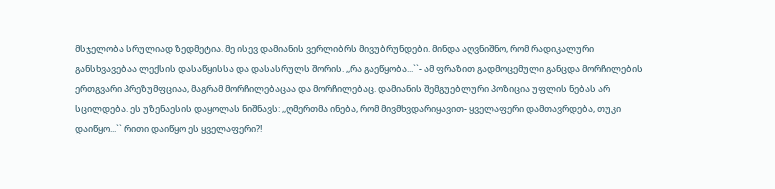მსჯელობა სრულიად ზედმეტია. მე ისევ დამიანის ვერლიბრს მივუბრუნდები. მინდა აღვნიშნო, რომ რადიკალური განსხვავებაა ლექსის დასაწყისსა და დასასრულს შორის. ,,რა გაეწყობა...``- ამ ფრაზით გადმოცემული განცდა მორჩილების ერთგვარი პრეზუმფციაა, მაგრამ მორჩილებაცაა და მორჩილებაც. დამიანის შემგუებლური პოზიცია უფლის ნებას არ სცილდება. ეს უზენაესის დაყოლას ნიშნავს: ,,ღმერთმა ინება, რომ მივმხვდარიყავით- ყველაფერი დამთავრდება, თუკი დაიწყო...`` რითი დაიწყო ეს ყველაფერი?!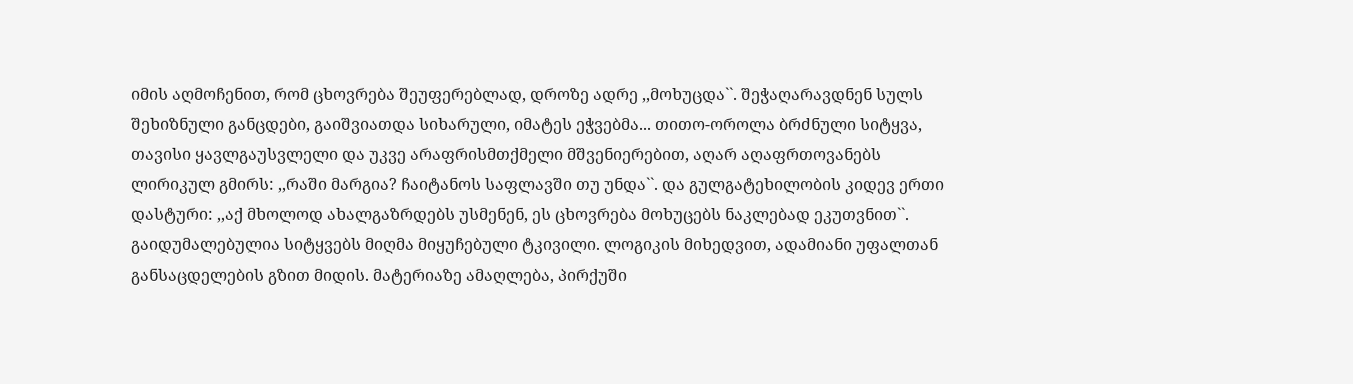იმის აღმოჩენით, რომ ცხოვრება შეუფერებლად, დროზე ადრე ,,მოხუცდა``. შეჭაღარავდნენ სულს შეხიზნული განცდები, გაიშვიათდა სიხარული, იმატეს ეჭვებმა... თითო-ოროლა ბრძნული სიტყვა, თავისი ყავლგაუსვლელი და უკვე არაფრისმთქმელი მშვენიერებით, აღარ აღაფრთოვანებს ლირიკულ გმირს: ,,რაში მარგია? ჩაიტანოს საფლავში თუ უნდა``. და გულგატეხილობის კიდევ ერთი დასტური: ,,აქ მხოლოდ ახალგაზრდებს უსმენენ, ეს ცხოვრება მოხუცებს ნაკლებად ეკუთვნით``. გაიდუმალებულია სიტყვებს მიღმა მიყუჩებული ტკივილი. ლოგიკის მიხედვით, ადამიანი უფალთან განსაცდელების გზით მიდის. მატერიაზე ამაღლება, პირქუში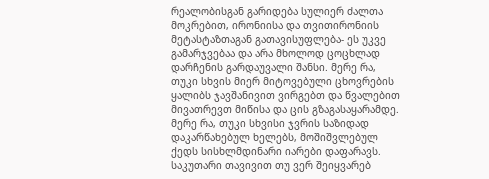რეალობისგან გარიდება სულიერ ძალთა მოკრებით, ირონიისა და თვითირონიის მეტასტაზთაგან გათავისუფლება- ეს უკვე გამარჯვებაა და არა მხოლოდ ცოცხლად დარჩენის გარდაუვალი შანსი. მერე რა, თუკი სხვის მიერ მიტოვებული ცხოვრების ყალიბს ჯავშანივით ვირგებთ და წვალებით მივათრევთ მიწისა და ცის გზაგასაყარამდე. მერე რა, თუკი სხვისი ჯვრის საზიდად დაკარწახებულ ხელებს, მოშიშვლებულ ქედს სისხლმდინარი იარები დაფარავს. საკუთარი თავივით თუ ვერ შეიყვარებ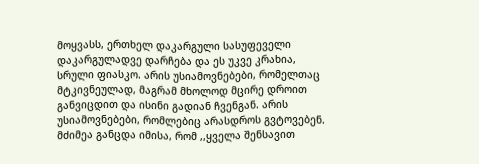მოყვასს, ერთხელ დაკარგული სასუფეველი დაკარგულადვე დარჩება და ეს უკვე კრახია, სრული ფიასკო. არის უსიამოვნებები, რომელთაც მტკივნეულად, მაგრამ მხოლოდ მცირე დროით განვიცდით და ისინი გადიან ჩვენგან. არის უსიამოვნებები, რომლებიც არასდროს გვტოვებენ. მძიმეა განცდა იმისა, რომ ,,ყველა შენსავით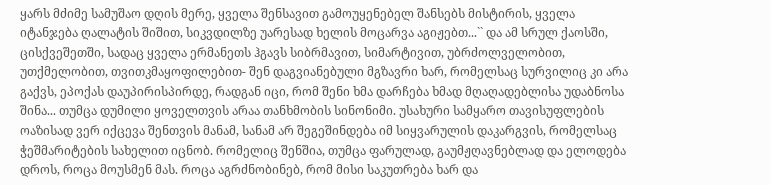ყარს მძიმე სამუშაო დღის მერე, ყველა შენსავით გამოუყენებელ შანსებს მისტირის, ყველა იტანჯება ღალატის შიშით, სიკვდილზე უარესად ხელის მოცარვა აგიჟებთ...`` და ამ სრულ ქაოსში, ცისქვეშეთში, სადაც ყველა ერმანეთს ჰგავს სიბრმავით, სიმარტივით, უბრძოლველობით, უთქმელობით, თვითკმაყოფილებით- შენ დაგვიანებული მგზავრი ხარ, რომელსაც სურვილიც კი არა გაქვს, ეპოქას დაუპირისპირდე, რადგან იცი, რომ შენი ხმა დარჩება ხმად მღაღადებლისა უდაბნოსა შინა... თუმცა დუმილი ყოველთვის არაა თანხმობის სინონიმი. უსახური სამყარო თავისუფლების ოაზისად ვერ იქცევა შენთვის მანამ, სანამ არ შეგეშინდება იმ სიყვარულის დაკარგვის, რომელსაც ჭეშმარიტების სახელით იცნობ. რომელიც შენშია, თუმცა ფარულად, გაუმჟღავნებლად და ელოდება დროს, როცა მოუსმენ მას. როცა აგრძნობინებ, რომ მისი საკუთრება ხარ და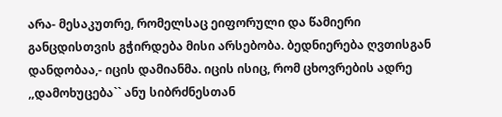არა- მესაკუთრე, რომელსაც ეიფორული და წამიერი განცდისთვის გჭირდება მისი არსებობა. ბედნიერება ღვთისგან დანდობაა,- იცის დამიანმა. იცის ისიც, რომ ცხოვრების ადრე ,,დამოხუცება`` ანუ სიბრძნესთან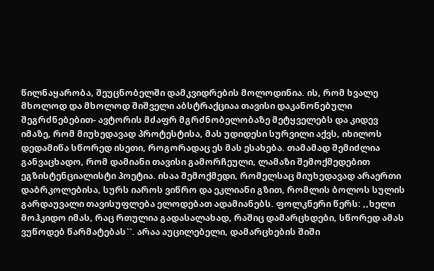წილნაყარობა, შეუცნობელში დამკვიდრების მოლოდინია. ის, რომ ხვალე მხოლოდ და მხოლოდ შიშველი აბსტრაქციაა თავისი დაკანონებული შეგრძნებებით- ავტორის მძაფრ მგრძნობელობაზე მეტყველებს და კიდევ იმაზე, რომ მიუხედავად პროტესტისა, მას უდიდესი სურვილი აქვს, იხილოს დედამიწა სწორედ ისეთი, როგორადაც ეს მას ესახება. თამამად შემიძლია განვაცხადო, რომ დამიანი თავისი გამორჩეული, ლამაზი შემოქმედებით ეგზისტენციალისტი პოეტია. ისაა შემოქმედი, რომელსაც მიუხედავად არაერთი დაბრკოლებისა, სურს იაროს ვიწრო და ეკლიანი გზით, რომლის ბოლოს სულის გარდაუვალი თავისუფლება ელოდებათ ადამიანებს. ფოლკნერი წერს: ,,ხელი მოჰკიდო იმას, რაც რთულია გადასალახად, რაშიც დამარცხდები, სწორედ ამას ვუწოდებ წარმატებას``. არაა აუცილებელი, დამარცხების შიში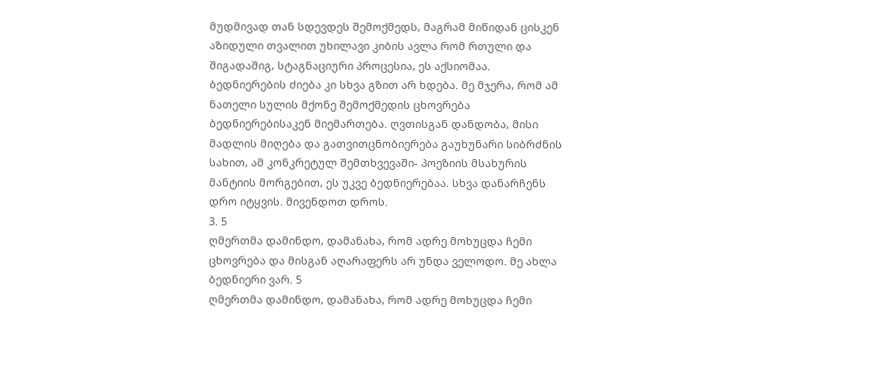მუდმივად თან სდევდეს შემოქმედს, მაგრამ მიწიდან ცისკენ აზიდული თვალით უხილავი კიბის ავლა რომ რთული და შიგადაშიგ, სტაგნაციური პროცესია, ეს აქსიომაა. ბედნიერების ძიება კი სხვა გზით არ ხდება. მე მჯერა, რომ ამ ნათელი სულის მქონე შემოქმედის ცხოვრება ბედნიერებისაკენ მიემართება. ღვთისგან დანდობა, მისი მადლის მიღება და გათვითცნობიერება გაუხუნარი სიბრძნის სახით, ამ კონკრეტულ შემთხვევაში- პოეზიის მსახურის მანტიის მორგებით, ეს უკვე ბედნიერებაა. სხვა დანარჩენს დრო იტყვის. მივენდოთ დროს.
3. 5
ღმერთმა დამინდო, დამანახა, რომ ადრე მოხუცდა ჩემი ცხოვრება და მისგან აღარაფერს არ უნდა ველოდო. მე ახლა ბედნიერი ვარ. 5
ღმერთმა დამინდო, დამანახა, რომ ადრე მოხუცდა ჩემი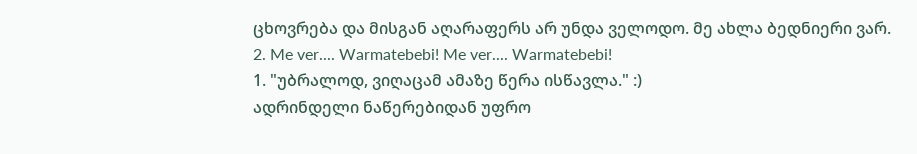ცხოვრება და მისგან აღარაფერს არ უნდა ველოდო. მე ახლა ბედნიერი ვარ.
2. Me ver.... Warmatebebi! Me ver.... Warmatebebi!
1. "უბრალოდ, ვიღაცამ ამაზე წერა ისწავლა." :)
ადრინდელი ნაწერებიდან უფრო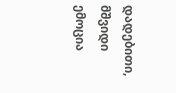დადებითი, მშვიდი ემოცია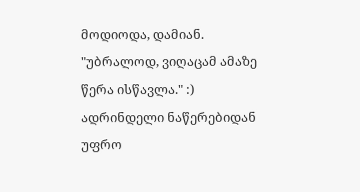მოდიოდა, დამიან.
"უბრალოდ, ვიღაცამ ამაზე წერა ისწავლა." :)
ადრინდელი ნაწერებიდან უფრო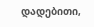დადებითი,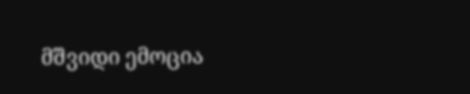მშვიდი ემოცია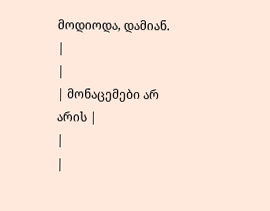მოდიოდა, დამიან.
|
|
| მონაცემები არ არის |
|
|